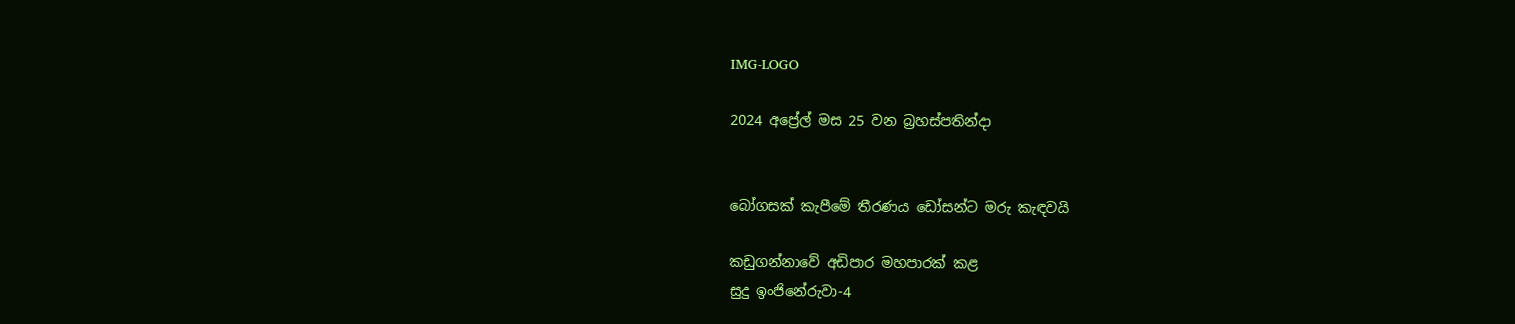IMG-LOGO

2024 අප්‍රේල් මස 25 වන බ්‍රහස්පතින්දා


බෝගසක් කැපීමේ තීරණය ඩෝසන්ට මරු කැඳවයි

කඩුගන්නාවේ අඩිපාර මහපාරක් කළ
සුදු ඉංජිනේරුවා-4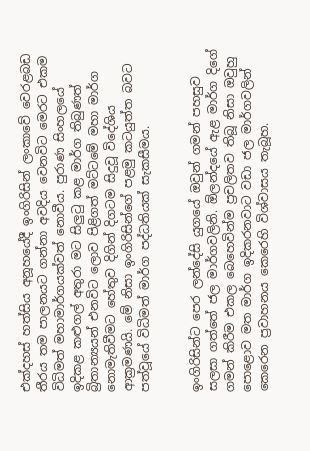එක්දහස් හත්සිය අනූහයේදී ඉංගිරිසින් ලංකාවේ වෙරළබඩ තීරය තම පාලනයට ගන්නා අවදිය වෙනවිට මෙරට එකම විධිමත් මහාමාර්ගයක්වත් නොවීය. පුරාණ සිංහලයේ ඉදිකළ කළුගල් අතුරා මට සිලුටු කළ මාර්ග තිබුණත් බ්‍රිතාන්‍යයන් එනවිට ලොව පිළිගත් මට්ටමේ මහා මාර්ග නොමැතිවීමට හේතුව දිගින් දිගටම සිදුවූ විදේශිය ආක්‍රමණයි. මේ නිසා ඉංගිරිසින්ගේ පළමු කටයුත්ත බවට පත්වූයේ විධිමත් මාර්ග පද්ධතියක් සැකසීමය.


ඉංගිරිසින්ට පෙර ලන්දේසි යුගයේ ඔවුන් ගමන් පහසුව සලසා ගත්තේ ජල මාර්ගවලිනි. ඕලන්දයේ ඇළ මාර්ග දිගේ ගමන් කිරීම එකල බෙහෙවින්ම ප්‍රචලිතව තිබූ නිසා ඔවුහු පොළොව මත මාර්ග ඉදිකරනවාට වඩා ජල මාර්ගවලින් කෙරෙන ප්‍රවාහනය කෙරෙහි විශ්වාසය තැබූහ.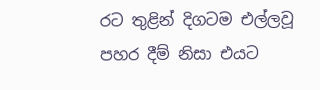රට තුළින් දිගටම එල්ලවූ පහර දීම් නිසා එයට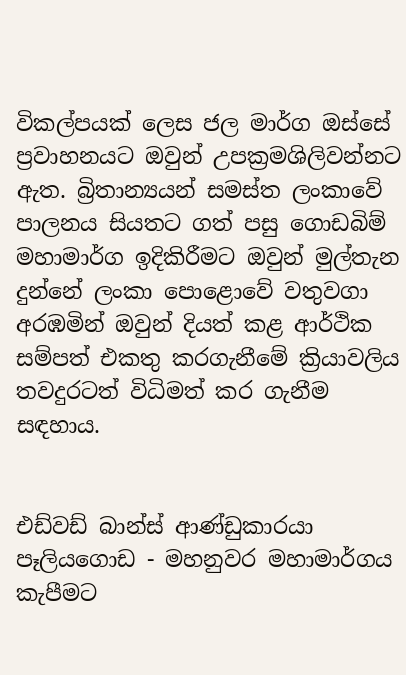විකල්පයක් ලෙස ජල මාර්ග ඔස්සේ ප්‍රවාහනයට ඔවුන් උපක්‍රමශිලිවන්නට ඇත. බ්‍රිතාන්‍යයන් සමස්ත ලංකාවේ පාලනය සියතට ගත් පසු ගොඩබිම් මහාමාර්ග ඉදිකිරීමට ඔවුන් මුල්තැන දුන්නේ ලංකා පොළොවේ වතුවගා අරඹමින් ඔවුන් දියත් කළ ආර්ථික සම්පත් එකතු කරගැනීමේ ක්‍රියාවලිය තවදුරටත් විධිමත් කර ගැනීම සඳහාය.


එඩ්වඩ් බාන්ස් ආණ්ඩුකාරයා පෑලියගොඩ - මහනුවර මහාමාර්ගය කැපීමට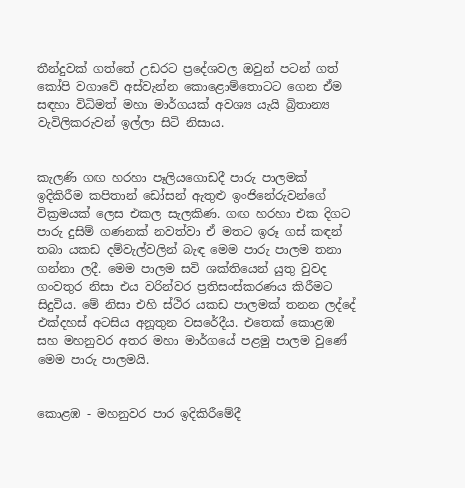තීන්දුවක් ගත්තේ උඩරට ප්‍රදේශවල ඔවුන් පටන් ගත් කෝපි වගාවේ අස්වැන්න කොළොම්තොටට ගෙන ඒම සඳහා විධිමත් මහා මාර්ගයක් අවශ්‍ය යැයි බ්‍රිතාන්‍ය වැවිලිකරුවන් ඉල්ලා සිටි නිසාය.


කැලණි ගඟ හරහා පෑලියගොඩදී පාරු පාලමක් ඉදිකිරීම කපිතාන් ඩෝසන් ඇතුළු ඉංජිනේරුවන්ගේ වික්‍රමයක් ලෙස එකල සැලකිණ. ගඟ හරහා එක දිගට පාරු දුසිම් ගණනක් නවත්වා ඒ මතට ඉරූ ගස් කඳන් තබා යකඩ දම්වැල්වලින් බැඳ මෙම පාරු පාලම තනා ගන්නා ලදී. මෙම පාලම සවි ශක්තියෙන් යුතු වුවද ගංවතුර නිසා එය වරින්වර ප්‍රතිසංස්කරණය කිරීමට සිදුවිය. මේ නිසා එහි ස්ථිර යකඩ පාලමක් තනන ලද්දේ එක්දහස් අටසිය අනූතුන වසරේදීය. එතෙක් කොළඹ සහ මහනුවර අතර මහා මාර්ගයේ පළමු පාලම වුණේ මෙම පාරු පාලමයි.


කොළඹ - මහනුවර පාර ඉදිකිරීමේදී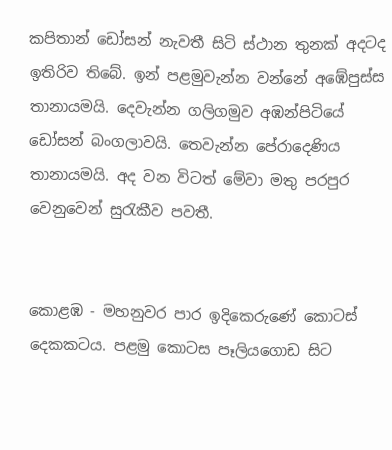කපිතාන් ඩෝසන් නැවතී සිටි ස්ථාන තුනක් අදටද ඉතිරිව තිබේ. ඉන් පළමුවැන්න වන්නේ අඹේපුස්ස තානායමයි. දෙවැන්න ගලිගමුව අඹන්පිටියේ ඩෝසන් බංගලාවයි. තෙවැන්න පේරාදෙණිය තානායමයි. අද වන විටත් මේවා මතු පරපුර වෙනුවෙන් සුරැකීව පවතී.


කොළඹ - මහනුවර පාර ඉදිකෙරුණේ කොටස් දෙකකටය. පළමු කොටස පෑලියගොඩ සිට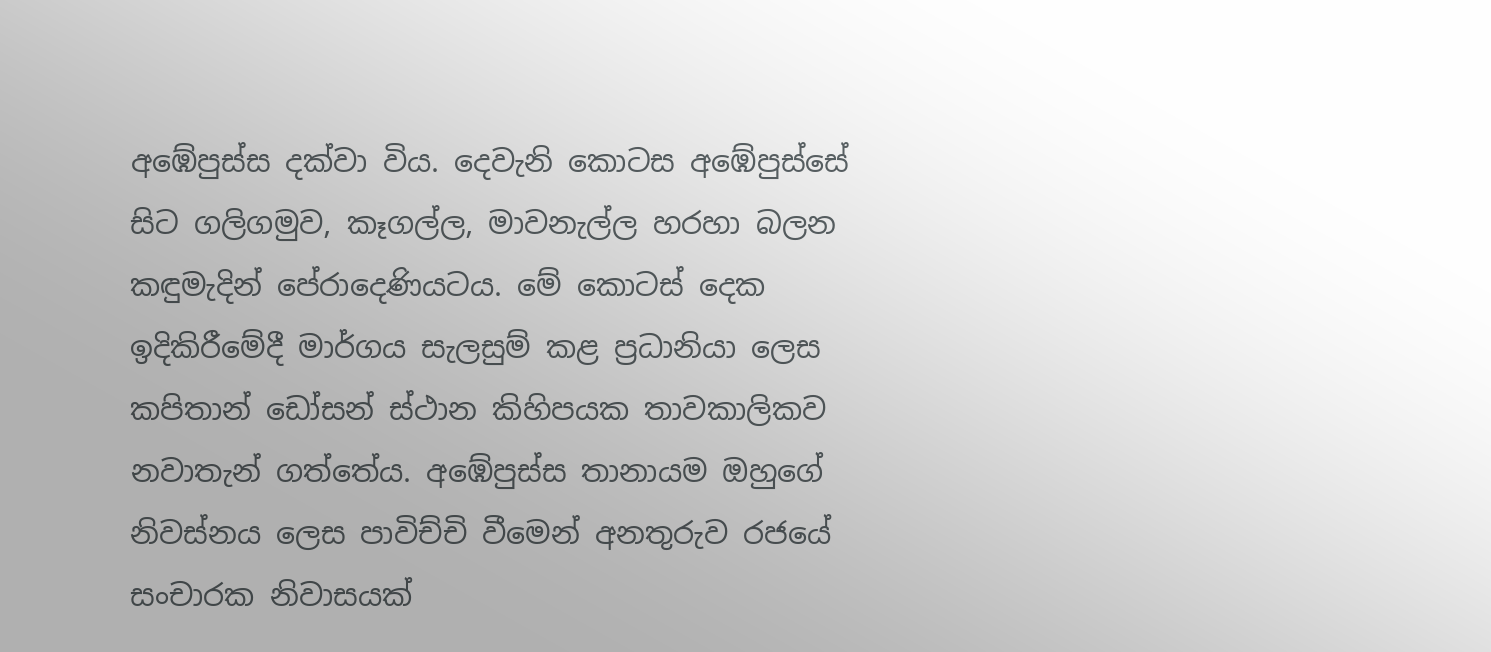අඹේපුස්ස දක්වා විය. දෙවැනි කොටස අඹේපුස්සේ සිට ගලිගමුව, කෑගල්ල, මාවනැල්ල හරහා බලන කඳුමැදින් පේරාදෙණියටය. මේ කොටස් දෙක ඉදිකිරීමේදී මාර්ගය සැලසුම් කළ ප්‍රධානියා ලෙස කපිතාන් ඩෝසන් ස්ථාන කිහිපයක තාවකාලිකව නවාතැන් ගත්තේය. අඹේපුස්ස තානායම ඔහුගේ නිවස්නය ලෙස පාවිච්චි වීමෙන් අනතුරුව රජයේ සංචාරක නිවාසයක්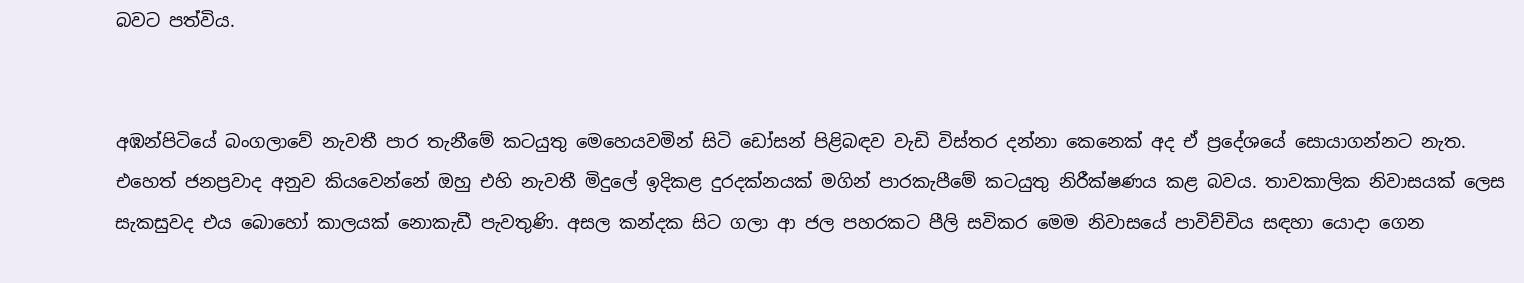බවට පත්විය.


අඹන්පිටියේ බංගලාවේ නැවතී පාර තැනීමේ කටයුතු මෙහෙයවමින් සිටි ඩෝසන් පිළිබඳව වැඩි විස්තර දන්නා කෙනෙක් අද ඒ ප්‍රදේශයේ සොයාගන්නට නැත. එහෙත් ජනප්‍රවාද අනුව කියවෙන්නේ ඔහු එහි නැවතී මිදුලේ ඉදිකළ දුරදක්නයක් මගින් පාරකැපීමේ කටයුතු නිරීක්ෂණය කළ බවය. තාවකාලික නිවාසයක් ලෙස සැකසුවද එය බොහෝ කාලයක් නොකැඩී පැවතුණි. අසල කන්දක සිට ගලා ආ ජල පහරකට පීලි සවිකර මෙම නිවාසයේ පාවිච්චිය සඳහා යොද‌ා ගෙන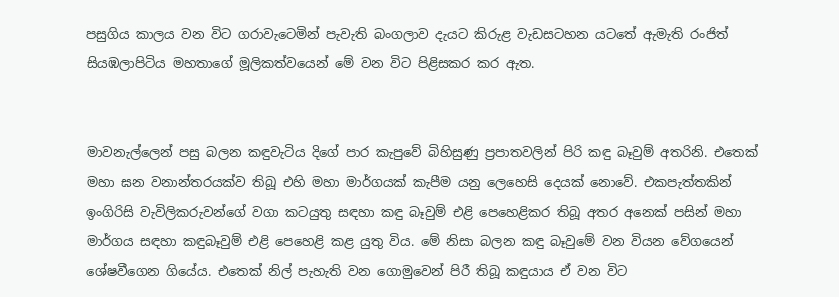පසුගිය කාලය වන විට ගරාවැටෙමින් පැවැති බංගලාව දැයට කිරුළ වැඩසටහන යටතේ ඇමැති රංජිත් සියඹලාපිටිය මහතාගේ මූලිකත්වයෙන් මේ වන විට පිළිසකර කර ඇත.


මාවනැල්ලෙන් පසු බලන කඳුවැටිය දිගේ පාර කැපුවේ බිහිසුණු ප්‍රපාතවලින් පිරි කඳු බෑවුම් අතරිනි. එතෙක් මහා ඝන වනාන්තරයක්ව තිබූ එහි මහා මාර්ගයක් කැපීම යනු ලෙහෙසි දෙයක් නොවේ. එකපැත්තකින් ඉංගිරිසි වැවිලිකරුවන්ගේ වගා කටයුතු සඳහා කඳු බෑවුම් එළි පෙහෙළිකර තිබූ අතර අනෙක් පසින් මහා මාර්ගය සඳහා කඳුබෑවුම් එළි පෙහෙළි කළ යුතු විය. මේ නිසා බලන කඳු බෑවුමේ වන වියන වේගයෙන් ශේෂවීගෙන ගියේය. එතෙක් නිල් පැහැති වන ගොමුවෙන් පිරී තිබූ කඳුයාය ඒ වන විට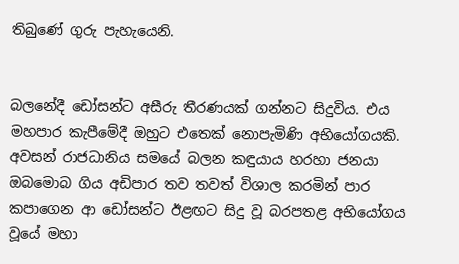තිබුණේ ගුරු පැහැයෙනි.


බලනේදී ඩෝසන්ට අසීරු තීරණයක් ගන්නට සිදුවිය. එය මහපාර කැපීමේදී ඔහුට එතෙක් නොපැමිණි අභියෝගයකි. අවසන් රාජධානිය සමයේ බලන කඳුයාය හරහා ජනයා ඔබමොබ ගිය අඩිපාර තව තවත් විශාල කරමින් පාර කපාගෙන ආ ඩෝසන්ට ඊළඟට සිදු වූ බරපතළ අභියෝගය වූයේ මහා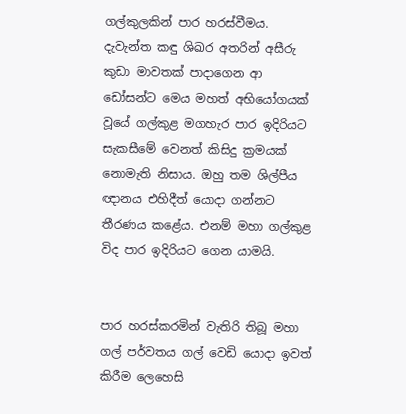ගල්කුලකින් පාර හරස්වීමය. දැවැන්ත කඳු ශිඛර අතරින් අසීරු කුඩා මාවතක් පාද‌ාගෙන ආ ඩෝසන්ට මෙය මහත් අභියෝගයක් වූයේ ගල්කුළ මගහැර පාර ඉදිරියට සැකසීමේ වෙනත් කිසිදු ක්‍රමයක් නොමැති නිසාය. ඔහු තම ශිල්පීය ඥානය එහිදීත් යොදා ගන්නට තීරණය කළේය. එනම් මහා ගල්කුළ විද පාර ඉදිරියට ගෙන යාමයි.


පාර හරස්කරමින් වැතිරි තිබූ මහා ගල් පර්වතය ගල් වෙඩි යොදා ඉවත් කිරීම ලෙහෙසි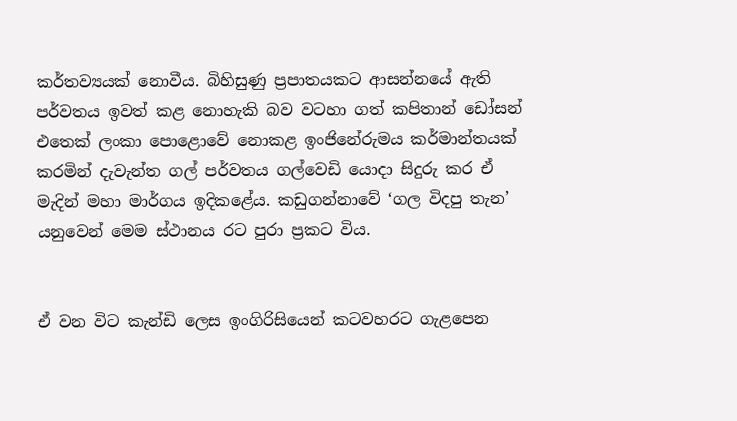කර්තව්‍යයක් නොවීය. බිහිසුණු ප්‍රපාතයකට ආසන්නයේ ඇති පර්වතය ඉවත් කළ නොහැකි බව වටහා ගත් කපිතාන් ඩෝසන් එතෙක් ලංකා පොළොවේ නොකළ ඉංජිනේරුමය කර්මාන්තයක් කරමින් දැවැන්ත ගල් පර්වතය ගල්වෙඩි යොදා සිදුරු කර ඒ මැදින් මහා මාර්ගය ඉදිකළේය. කඩුගන්නාවේ ‘ගල විදපු තැන’ යනුවෙන් මෙම ස්ථානය රට පුරා ප්‍රකට විය.


ඒ වන විට කැන්ඩි ලෙස ඉංගිරිසියෙන් කටවහරට ගැළපෙන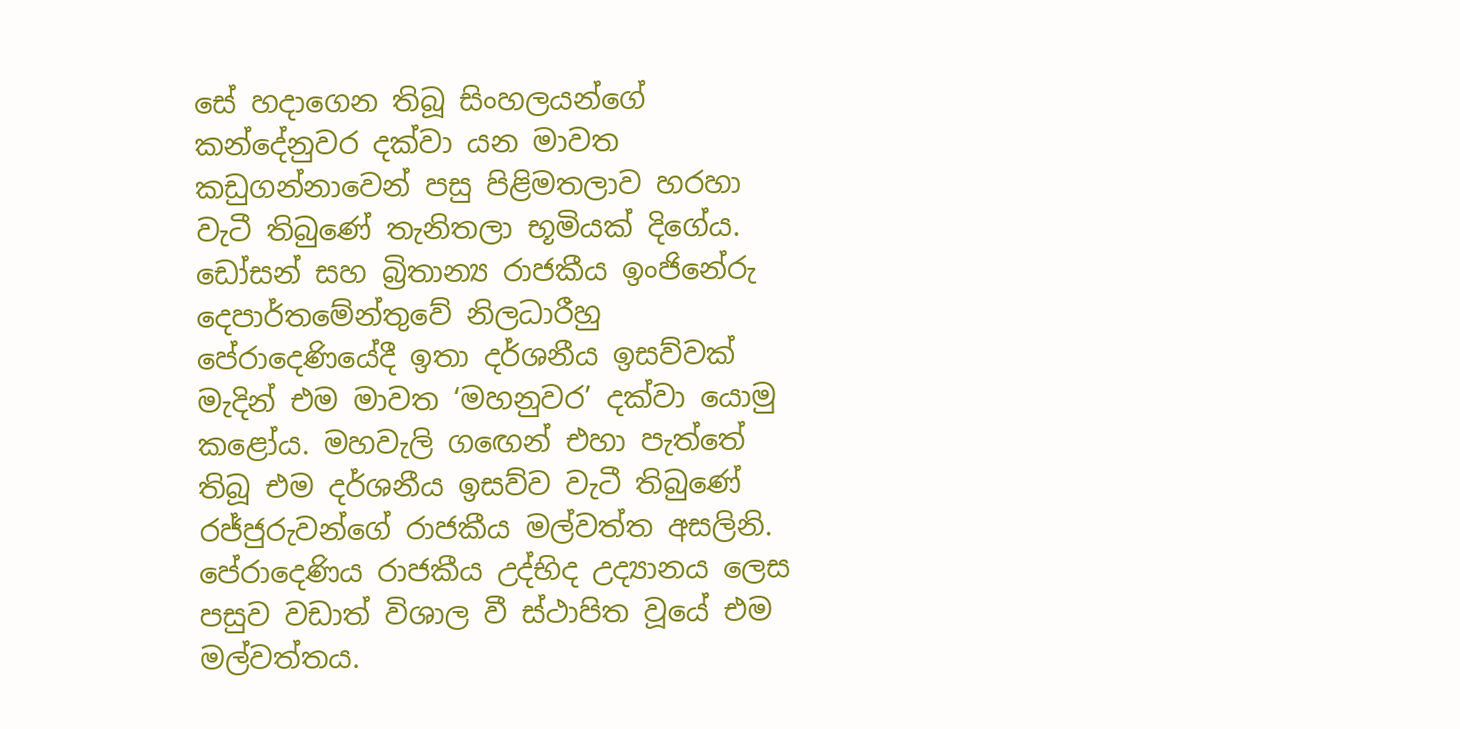සේ හද‌ාගෙන තිබූ සිංහලයන්ගේ කන්දේනුවර දක්වා යන මාවත කඩුගන්නාවෙන් පසු පිළිමතලාව හරහා වැටී තිබුණේ තැනිතලා භූමියක් දිගේය. ඩෝසන් සහ බ්‍රිතාන්‍ය රාජකීය ඉංජිනේරු දෙපාර්තමේන්තුවේ නිලධාරීහු පේරාදෙණියේදී ඉතා දර්ශනීය ඉසව්වක් මැදින් එම මාවත ‘මහනුවර’ දක්වා යොමු කළෝය. මහවැලි ගඟෙන් එහා පැත්තේ තිබූ එම දර්ශනීය ඉසව්ව වැටී තිබුණේ රජ්ජුරුවන්ගේ රාජකීය මල්වත්ත අසලිනි. පේරාදෙණිය රාජකීය උද්භිද උද්‍යානය ලෙස පසුව වඩාත් විශාල වී ස්ථාපිත වූයේ එම මල්වත්තය.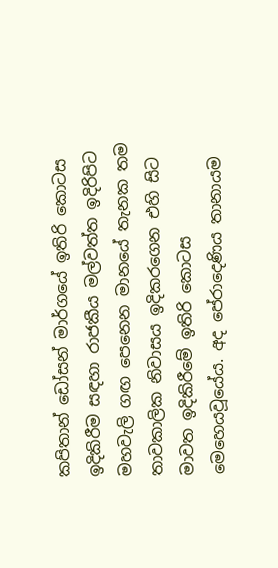කපිතාන් ඩෝසන් මාර්ගයේ ඉතිරි කොටස ඉදිකිරීම සඳහා රාජකීය මල්වත්ත ඉදිරිපිට මහවැලි ගඟ පෙනෙන මානයේ තැනක තම තාවකාලික නිවාසය ඉදිකරගෙන එහි සිට මාවත ඉදිකිරීමේ ඉතිරි කොටස මෙහෙයවූයේය. අද පේරාදෙණිය තානායම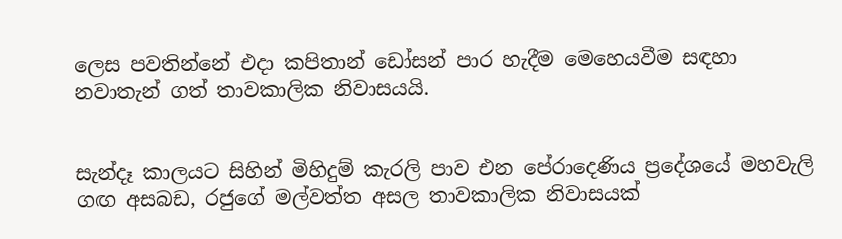ලෙස පවතින්නේ එද‌ා කපිතාන් ඩෝසන් පාර හැදීම මෙහෙයවීම සඳහා නවාතැන් ගත් තාවකාලික නිවාසයයි.


සැන්දෑ කාලයට සිහින් මිහිදුම් කැරලි පාව එන පේරාදෙණිය ප්‍රදේශයේ මහවැලි ගඟ අසබඩ, රජුගේ මල්වත්ත අසල තාවකාලික නිවාසයක්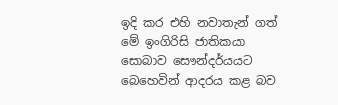ඉදි කර එහි නවාතැන් ගත් මේ ඉංගිරිසි ජාතිකයා සොබාව සෞන්දර්යයට බෙහෙවින් ආදරය කළ බව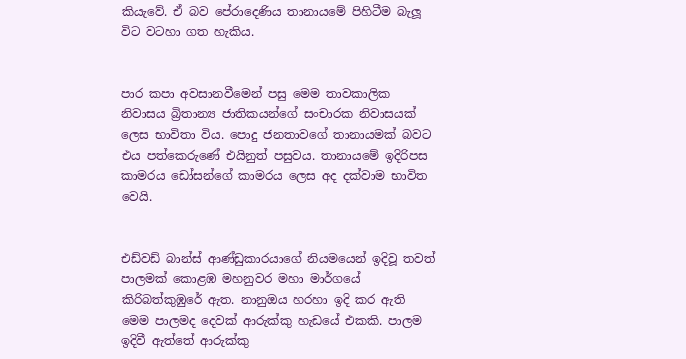කියැවේ. ඒ බව පේරාදෙණිය තානායමේ පිහිටීම බැලූ විට වටහා ගත හැකිය.


පාර කපා අවසානවීමෙන් පසු මෙම තාවකාලික නිවාසය බ්‍රිතාන්‍ය ජාතිකයන්ගේ සංචාරක නිවාසයක් ලෙස භාවිතා විය. පොදු ජනතාවගේ තානායමක් බවට එය පත්කෙරුණේ එයිනුත් පසුවය. තානායමේ ඉදිරිපස කාමරය ඩෝසන්ගේ කාමරය ලෙස අද දක්වාම භාවිත වෙයි.


එඩ්වඩ් බාන්ස් ආණ්ඩුකාරයාගේ නියමයෙන් ඉදිවූ තවත් පාලමක් කොළඹ මහනුවර මහා මාර්ගයේ කිරිබත්කුඹුරේ ඇත. නානුඔය හරහා ඉදි කර ඇති මෙම පාලමද දෙවක් ආරුක්කු හැඩයේ එකකි. පාලම ඉදිවී ඇත්තේ ආරුක්කු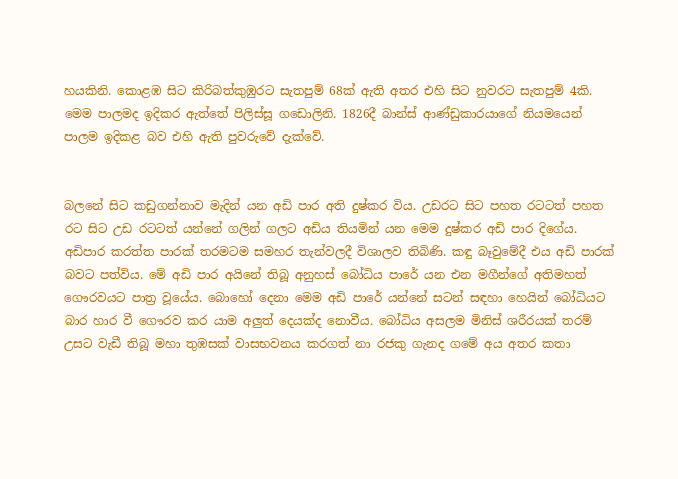හයකිනි. කොළඹ සිට කිරිබත්කුඹුරට සැතපුම් 68ක් ඇති අතර එහි සිට නුවරට සැතපුම් 4කි. මෙම පාලමද ඉදිකර ඇත්තේ පිලිස්සූ ගඩොලිනි. 1826දී බාන්ස් ආණ්ඩුකාරයාගේ නියමයෙන් පාලම ඉදිකළ බව එහි ඇති පුවරුවේ දැක්වේ.


බලනේ සිට කඩුගන්නාව මැදින් යන අඩි පාර අති දුෂ්කර විය. උඩරට සිට පහත රටටත් පහත රට සිට උඩ රටටත් යන්නේ ගලින් ගලට අඩිය තියමින් යන මෙම දුෂ්කර අඩි පාර දිගේය. අඩිපාර කරත්ත පාරක් තරමටම සමහර තැන්වලදී විශාලව තිබිණි. කඳු බෑවුමේදී එය අඩි පාරක් බවට පත්විය. මේ අඩි පාර අයිනේ තිබූ අනුහස් බෝධිය පාරේ යන එන මගීන්ගේ අතිමහත් ගෞරවයට පාත්‍ර වූයේය. බොහෝ දෙනා මෙම අඩි පාරේ යන්නේ සටන් සඳහා හෙයින් බෝධියට බාර හාර වී ගෞරව කර යාම අලුත් දෙයක්ද නොවීය. බෝධිය අසලම මිනිස් ශරීරයක් තරම් උසට වැඩී තිබූ මහා තුඹසක් වාසභවනය කරගත් නා රජකු ගැනද ගමේ අය අතර කතා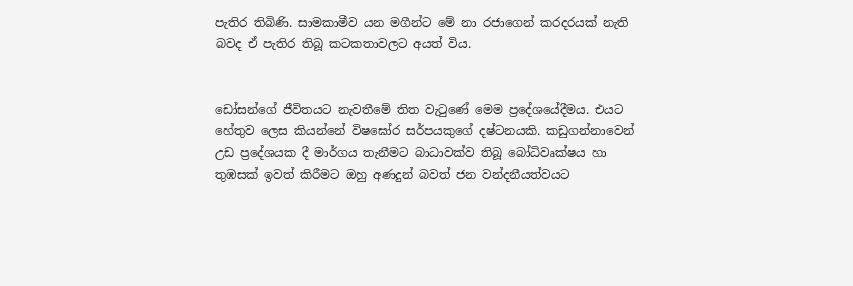පැතිර තිබිණි. සාමකාමීව යන මගීන්ට මේ නා රජාගෙන් කරදරයක් නැති බවද ඒ පැතිර තිබූ කටකතාවලට අයත් විය.


ඩෝසන්ගේ ජීවිතයට නැවතීමේ තිත වැටුණේ මෙම ප්‍රදේශයේදීමය. එයට හේතුව ලෙස කියන්නේ විෂඝෝර සර්පයකුගේ දෂ්ටනයකි. කඩුගන්නාවෙන් උඩ ප්‍රදේශයක දී මාර්ගය තැනීමට බාධාවක්ව තිබූ බෝධිවෘක්ෂය හා තුඹසක් ඉවත් කිරීමට ඔහු අණදුන් බවත් ජන වන්දනීයත්වයට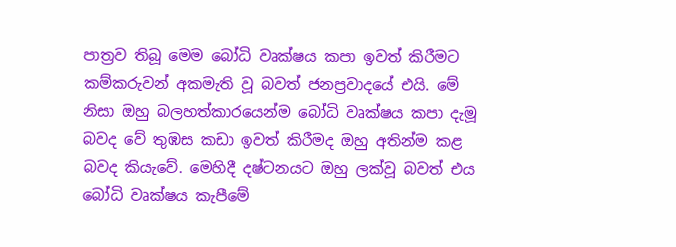පාත්‍රව තිබූ මෙම බෝධි වෘක්ෂය කපා ඉවත් කිරීමට කම්කරුවන් අකමැති වූ බවත් ජනප්‍රවාදයේ එයි. මේ නිසා ඔහු බලහත්කාරයෙන්ම බෝධි වෘක්ෂය කපා දැමූ බවද වේ තුඹස කඩා ඉවත් කිරීමද ඔහු අතින්ම කළ බවද කියැවේ. මෙහිදී දෂ්ටනයට ඔහු ලක්වූ බවත් එය බෝධි වෘක්ෂය කැපීමේ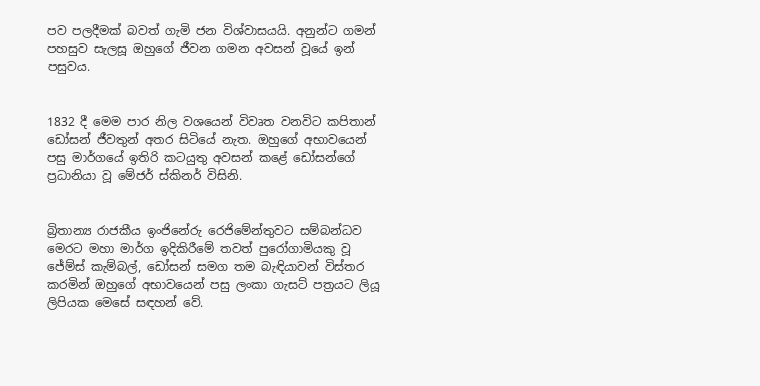පව පලදීමක් බවත් ගැමි ජන විශ්වාසයයි. අනුන්ට ගමන් පහසුව සැලසූ ඔහුගේ ජීවන ගමන අවසන් වූයේ ඉන් පසුවය.


1832 දී මෙම පාර නිල වශයෙන් විවෘත වනවිට කපිතාන් ඩෝසන් ජීවතුන් අතර සිටියේ නැත. ඔහුගේ අභාවයෙන් පසු මාර්ගයේ ඉතිරි කටයුතු අවසන් කළේ ඩෝසන්ගේ ප්‍රධානියා වූ මේජර් ස්කිනර් විසිනි.


බ්‍රිතාන්‍ය රාජකීය ඉංජිනේරු රෙජිමේන්තුවට සම්බන්ධව මෙරට මහා මාර්ග ඉදිකිරීමේ තවත් පුරෝගාමියකු වූ ජේම්ස් කැම්බල්, ඩෝසන් සමග තම බැඳියාවන් විස්තර කරමින් ඔහුගේ අභාවයෙන් පසු ලංකා ගැසට් පත්‍රයට ලියූ ලිපියක මෙසේ සඳහන් වේ.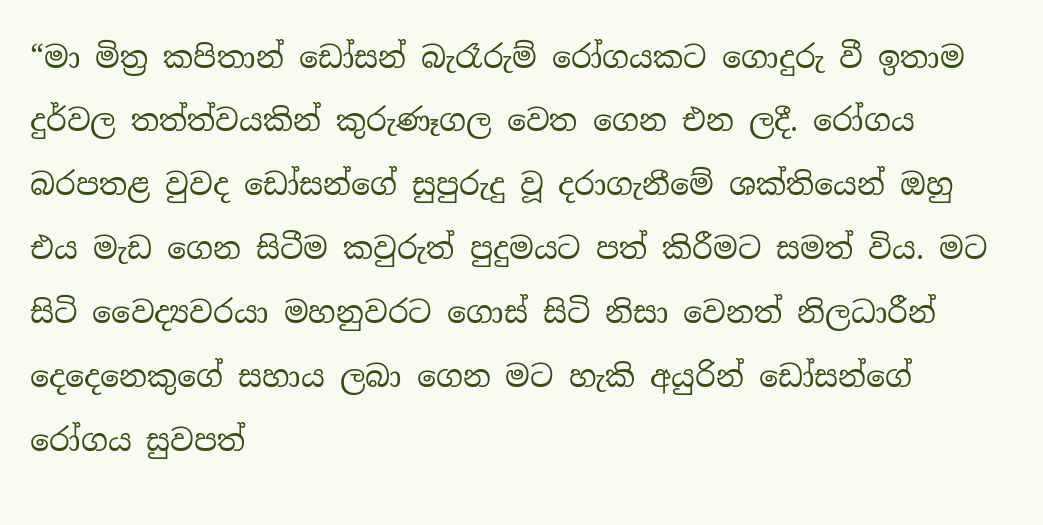“මා මිත්‍ර කපිතාන් ඩෝසන් බැරෑරුම් රෝගයකට ගොදුරු වී ඉතාම දුර්වල තත්ත්වයකින් කුරුණෑගල වෙත ගෙන එන ලදී. රෝගය බරපතළ වුවද ඩෝසන්ගේ සුපුරුදු වූ දරාගැනීමේ ශක්තියෙන් ඔහු එය මැඩ ගෙන සිටීම කවුරුත් පුදුමයට පත් කිරීමට සමත් විය. මට සිටි වෛද්‍යවරයා මහනුවරට ගොස් සිටි නිසා වෙනත් නිලධාරීන් දෙදෙනෙකුගේ සහාය ලබා ගෙන මට හැකි අයුරින් ඩෝසන්ගේ රෝගය සුවපත්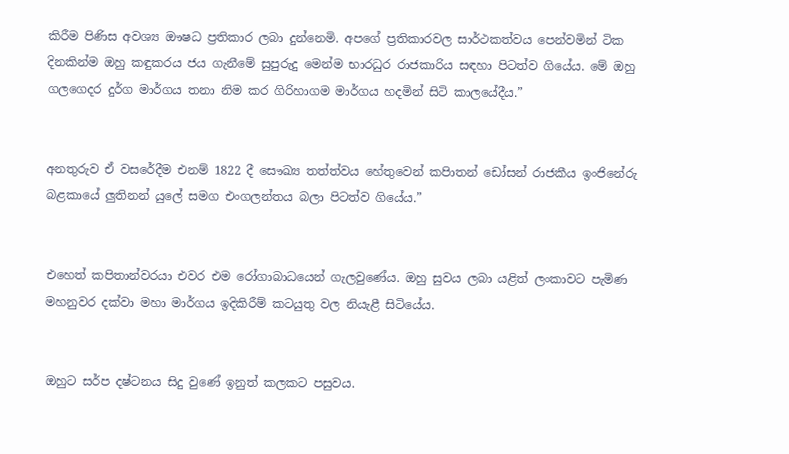කිරීම පිණිස අවශ්‍ය ඖෂධ ප්‍රතිකාර ලබා දුන්නෙමි. අපගේ ප්‍රතිකාරවල සාර්ථකත්වය පෙන්වමින් ටික දිනකින්ම ඔහු කඳුකරය ජය ගැනීමේ සුපුරුදු මෙන්ම භාරධුර රාජකාරිය සඳහා පිටත්ව ගියේය. මේ ඔහු ගලගෙදර දුර්ග මාර්ගය තනා නිම කර ගිරිහාගම මාර්ගය හදමින් සිටි කාලයේදීය.”


අනතුරුව ඒ වසරේදීම එනම් 1822 දී සෞඛ්‍ය තත්ත්වය හේතුවෙන් කපිාතන් ඩෝසන් රාජකීය ඉංජිනේරු බළකායේ ලුතිනන් යුලේ සමග එංගලන්තය බලා පිටත්ව ගියේය.”


එහෙත් කපිතාන්වරයා එවර එම රෝගාබාධයෙන් ගැලවුණේය. ඔහු සුවය ලබා යළිත් ලංකාවට පැමිණ මහනුවර දක්වා මහා මාර්ගය ඉදිකිරීම් කටයුතු වල නියැළී සිටියේය.


ඔහුට සර්ප දෂ්ටනය සිදු වුණේ ඉනුත් කලකට පසුවය.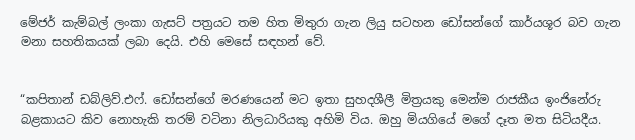මේජර් කැම්බල් ලංකා ගැසට් පත්‍රයට තම හිත මිතුරා ගැන ලියු සටහන ඩෝසන්ගේ කාර්යශූර බව ගැන මනා සහතිකයක් ලබා දෙයි. එහි මෙසේ සඳහන් වේ.


“කපිතාන් ඩබ්ලිව්.එෆ්. ඩෝසන්ගේ මරණයෙන් මට ඉතා සුහදශීලී මිත්‍රයකු මෙන්ම රාජකීය ඉංජිනේරු බළකායට කිව නොහැකි තරම් වටිනා නිලධාරියකු අහිමි විය. ඔහු මියගියේ මගේ දෑත මත සිටියදීය.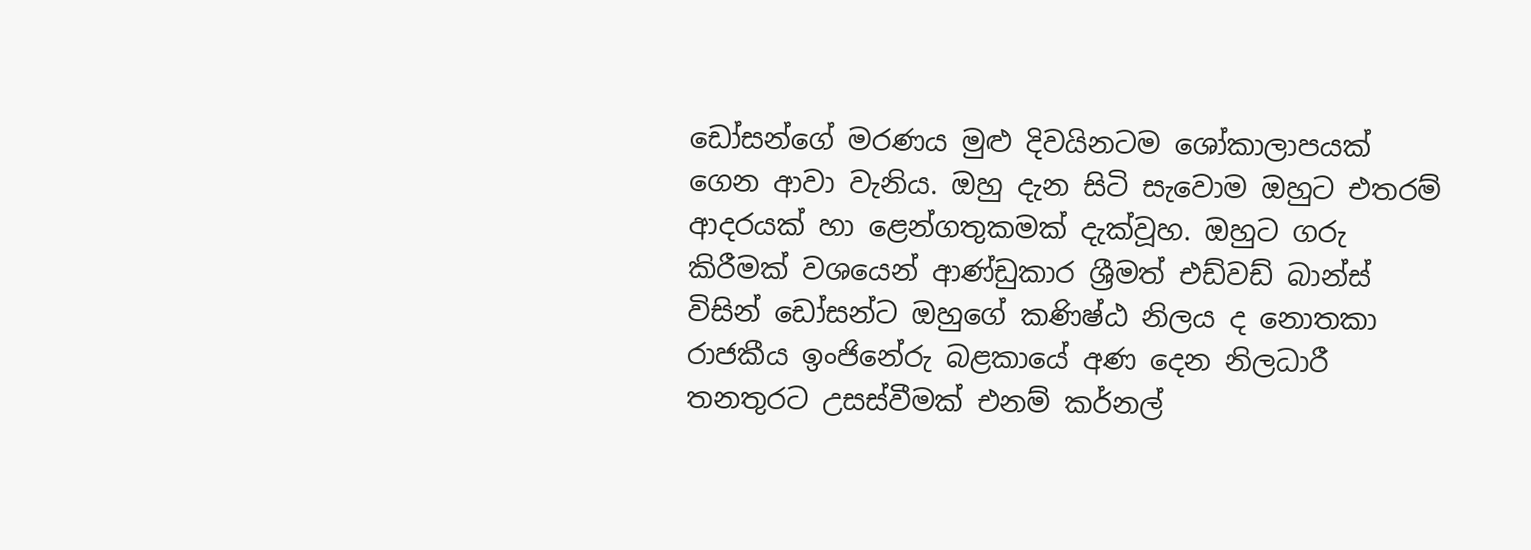ඩෝසන්ගේ මරණය මුළු දිවයිනටම ශෝකාලාපයක් ගෙන ආවා වැනිය. ඔහු දැන සිටි සැවොම ඔහුට එතරම් ආදරයක් හා ළෙන්ගතුකමක් දැක්වූහ. ඔහුට ගරු කිරීමක් වශයෙන් ආණ්ඩුකාර ශ්‍රීමත් එඩ්වඩ් බාන්ස් විසින් ඩෝසන්ට ඔහුගේ කණිෂ්ඨ නිලය ද නොතකා රාජකීය ඉංජිනේරු බළකායේ අණ දෙන නිලධාරී තනතුරට උසස්වීමක් එනම් කර්නල්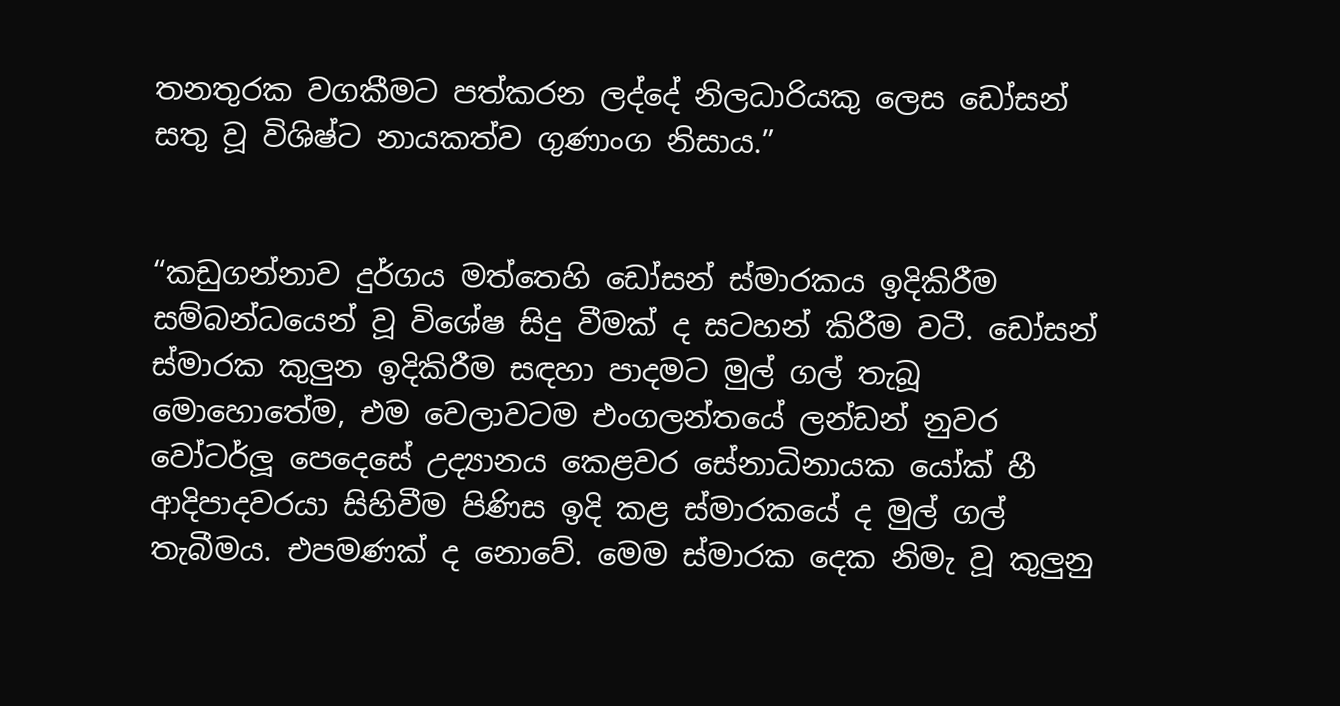තනතුරක වගකීමට පත්කරන ලද්දේ නිලධාරියකු ලෙස ඩෝසන් සතු වූ විශිෂ්ට නායකත්ව ගුණාංග නිසාය.”


“කඩුගන්නාව දුර්ගය මත්තෙහි ඩෝසන් ස්මාරකය ඉදිකිරීම සම්බන්ධයෙන් වූ විශේෂ සිදු වීමක් ද සටහන් කිරීම වටී. ඩෝසන් ස්මාරක කුලුන ඉදිකිරීම සඳහා පාදමට මුල් ගල් තැබූ මොහොතේම, එම වෙලාවටම එංගලන්තයේ ලන්ඩන් නුවර වෝටර්ලූ පෙදෙසේ උද්‍යානය කෙළවර සේනාධිනායක යෝක් හී ආදිපාදවරයා සිහිවීම පිණිස ඉදි කළ ස්මාරකයේ ද මුල් ගල් තැබීමය. එපමණක් ද නොවේ. මෙම ස්මාරක දෙක නිමැ වූ කුලුනු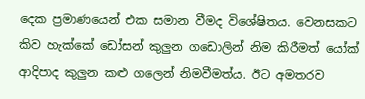දෙක ප්‍රමාණයෙන් එක සමාන වීමද විශේෂිතය. වෙනසකට කිව හැක්කේ ඩෝසන් කුලුන ගඩොලින් නිම කිරීමත් යෝක් ආදිපාද කුලුන කළු ගලෙන් නිමවීමත්ය. ඊට අමතරව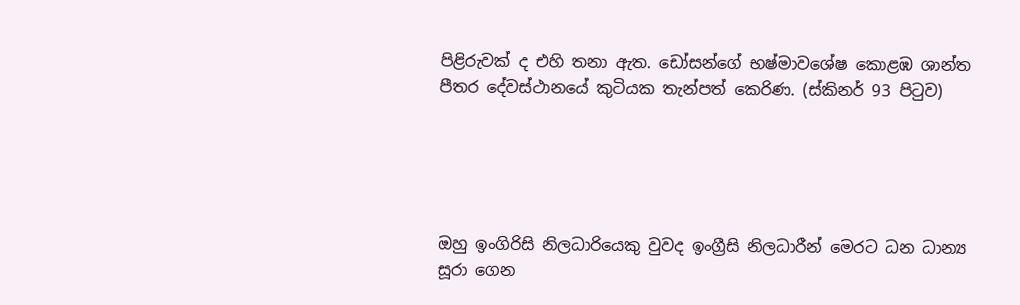පිළිරුවක් ද එහි තනා ඇත. ඩෝසන්ගේ භෂ්මාවශේෂ කොළඹ ශාන්ත පීතර දේවස්ථානයේ කුටියක තැන්පත් කෙරිණ. (ස්කිනර් 93 පිටුව)





ඔහු ඉංගිරිසි නිලධාරියෙකු වුවද ඉංග්‍රීසි නිලධාරීන් මෙරට ධන ධාන්‍ය සූරා ගෙන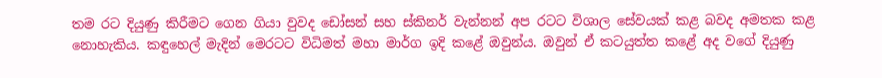තම රට දියුණු කිරීමට ගෙන ගියා වුවද ඩෝසන් සහ ස්කිනර් වැන්නන් අප රටට විශාල සේවයක් කළ බවද අමතක කළ නොහැකිය. කඳුහෙල් මැදින් මෙරටට විධිමත් මහා මාර්ග ඉදි කළේ ඔවුන්ය. ඔවුන් ඒ කටයුත්ත කළේ අද වගේ දියුණු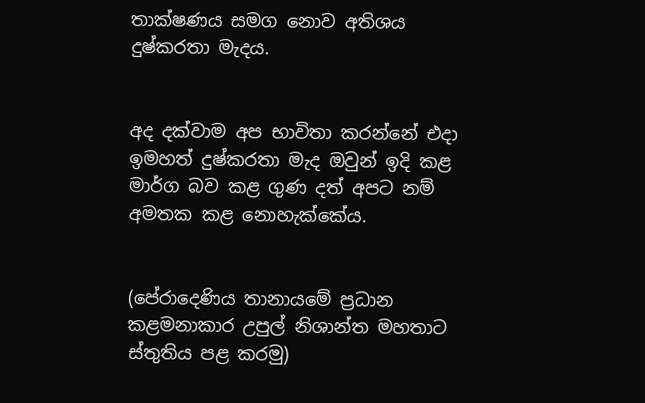තාක්ෂණය සමග නොව අතිශය දුෂ්කරතා මැදය.


අද දක්වාම අප භාවිතා කරන්නේ එදා ඉමහත් දුෂ්කරතා මැද ඔවුන් ඉදි කළ මාර්ග බව කළ ගුණ දත් අපට නම් අමතක කළ නොහැක්කේය.


(පේරාදෙණිය තානායමේ ප්‍රධාන කළමනාකාර උපුල් නිශාන්ත මහතාට ස්තුතිය පළ කරමු)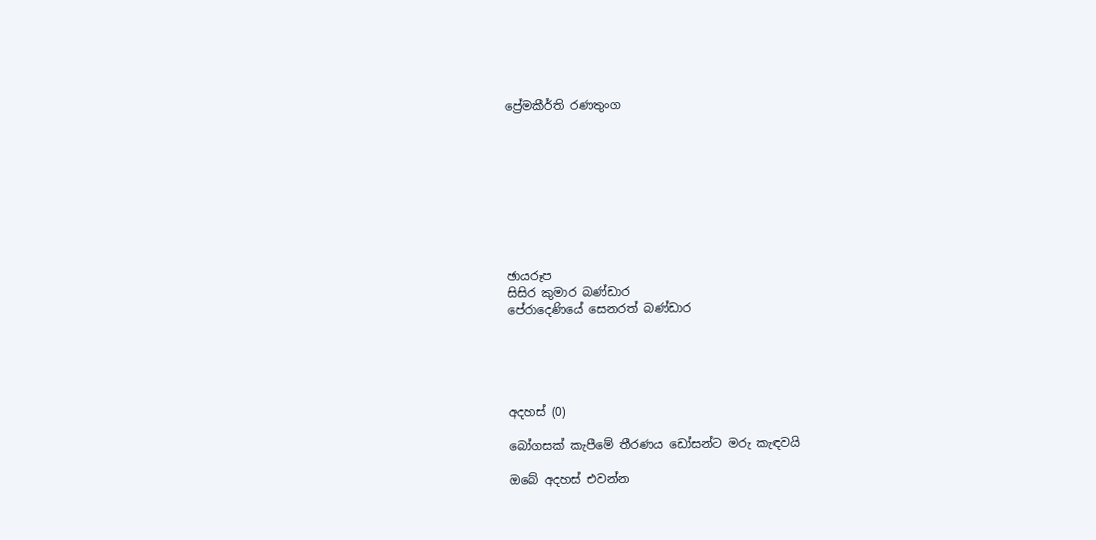ප්‍රේමකීර්ති රණතුංග









ඡායරූප
සිසිර කුමාර බණ්ඩාර
පේරාදෙණියේ සෙනරත් බණ්ඩාර





අදහස් (0)

බෝගසක් කැපීමේ තීරණය ඩෝසන්ට මරු කැඳවයි

ඔබේ අදහස් එවන්න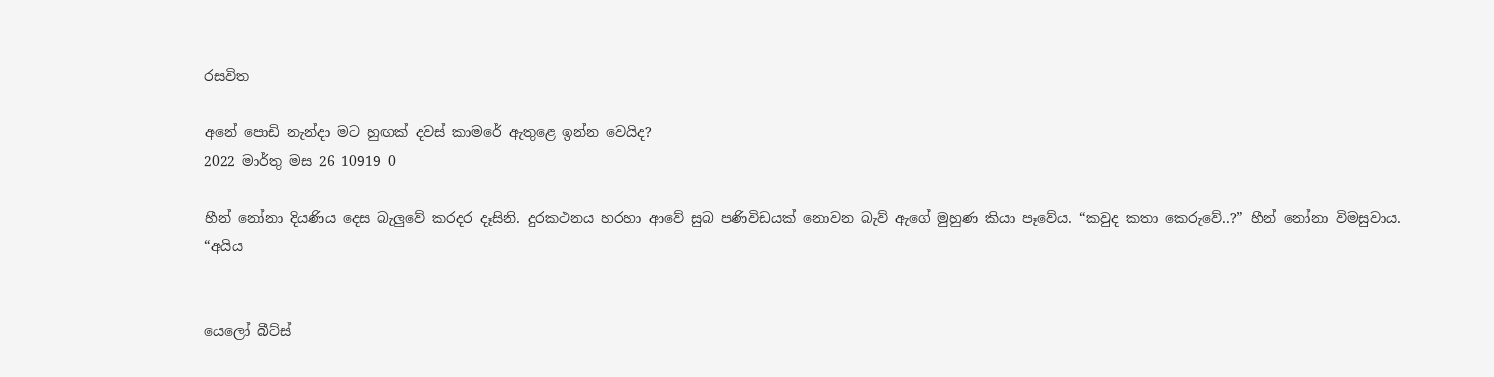රසවිත

අනේ පොඩි නැන්දා මට හුඟක් දවස් කාමරේ ඇතුළෙ ඉන්න වෙයිද?
2022 මාර්තු මස 26 10919 0

හීන් නෝනා දියණිය දෙස බැලු‍වේ කරදර දෑසිනි. දුරකථනය හරහා ආවේ සුබ පණිවිඩයක් නොවන බැව් ඇගේ මුහුණ කියා පෑවේය. “කවුද කතා කෙරුවේ..?” හීන් නෝනා විමසුවාය. “අයිය


යෙලෝ බීට්ස්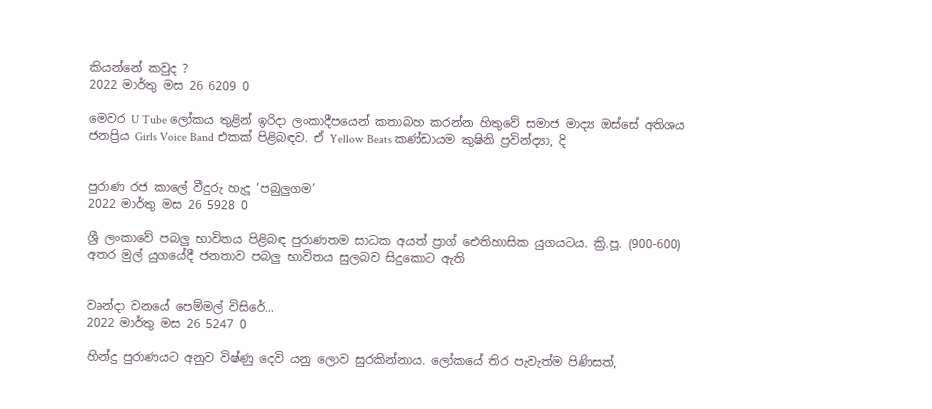කියන්නේ කවුද ?
2022 මාර්තු මස 26 6209 0

මෙවර U Tube ලෝකය තුළින් ඉරිදා ලංකාදීපයෙන් කතාබහ කරන්න හිතුවේ සමාජ මාද්‍ය ඔස්සේ අතිශය ජනප්‍රිය Girls Voice Band එකක් පිළිබඳව. ඒ Yellow Beats කණ්ඩායම කුෂිනි ප්‍රවින්ද්‍යා, දි


පුරාණ රජ කාලේ වීදුරු හැදූ ‘පබුලුගම’
2022 මාර්තු මස 26 5928 0

ශ්‍රී ලංකාවේ පබලු භාවිතය පිළිබඳ පුරාණතම සාධක අයත් ප්‍රාග් ඓතිහාසික යුගයටය. ක්‍රි.පූ. (900-600) අතර මුල් යුගයේදී ජනතාව පබලු භාවිතය සුලබව සිදුකොට ඇති


වෘන්දා වනයේ පෙම්මල් විසිරේ...
2022 මාර්තු මස 26 5247 0

හින්දු පුරාණයට අනුව විෂ්ණු දෙවි යනු ලොව සුරකින්නාය. ලෝකයේ තිර පැවැත්ම පිණිසත්,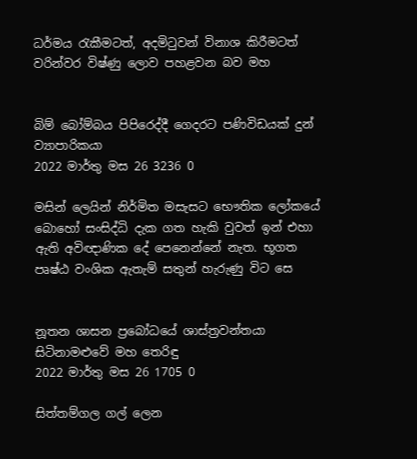ධර්මය රැකීමටත්, අදමිටුවන් විනාශ කිරීමටත් වරින්වර විෂ්ණු ලොව පහළවන බව මහ


බිම් බෝම්බය පිපිරෙද්දී ගෙදරට පණිවිඩයක් දුන් ව්‍යාපාරිකයා
2022 මාර්තු මස 26 3236 0

මසින් ලෙයින් නිර්මිත මසැසට භෞතික ලෝකයේ බොහෝ සංසිද්ධි දැක ගත හැකි වුවත් ඉන් එහා ඇති අවිඥාණික දේ පෙනෙන්නේ නැත. භූගත පෘෂ්ඨ වංශික ඇතැම් සතුන් හැරුණු විට සෙ


නූතන ශාසන ප්‍රබෝධයේ ශාස්ත්‍රවන්තයා සිටිනාමළුවේ මහ තෙරිඳු
2022 මාර්තු මස 26 1705 0

සිත්තම්ගල ගල් ලෙන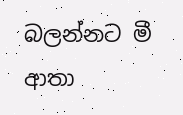බලන්නට මී ආතා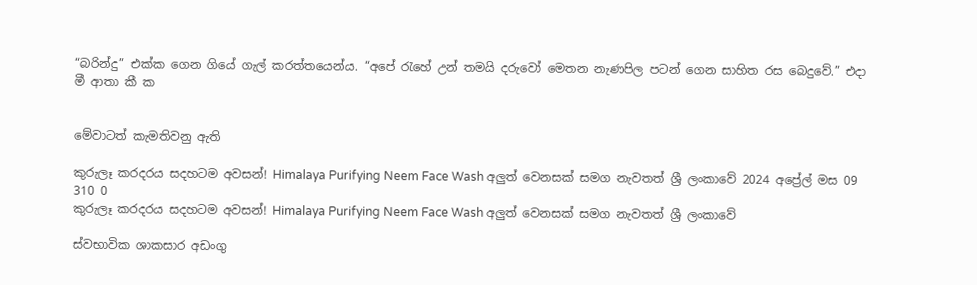“බරින්දු” එක්ක ගෙන ගියේ ගැල් කරත්තයෙන්ය. “අපේ ‍රැහේ උන් තමයි දරුවෝ මෙතන නැණපිල පටන් ගෙන සාහිත රස බෙදුවේ.” එදා මී ආතා කී ක


මේවාටත් කැමතිවනු ඇති

කුරුලෑ කරදරය සදහටම අවසන්! Himalaya Purifying Neem Face Wash අලුත් වෙනසක් සමග නැවතත් ශ්‍රී ලංකාවේ 2024 අප්‍රේල් මස 09 310 0
කුරුලෑ කරදරය සදහටම අවසන්! Himalaya Purifying Neem Face Wash අලුත් වෙනසක් සමග නැවතත් ශ්‍රී ලංකාවේ

ස්වභාවික ශාකසාර අඩංගු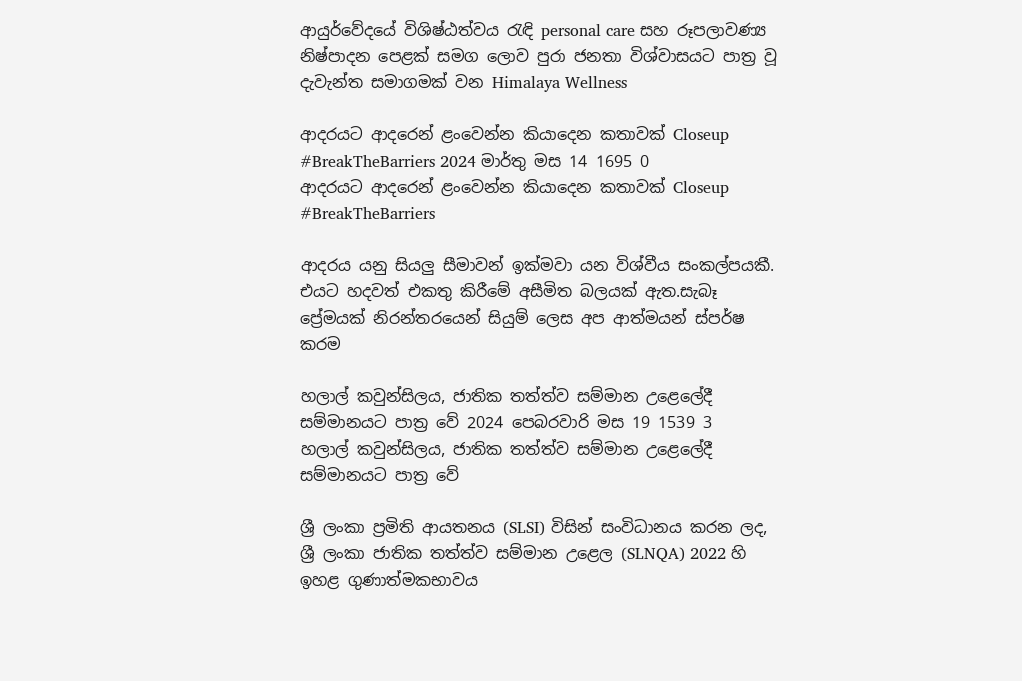ආයුර්වේදයේ විශිෂ්ඨත්වය රැඳි personal care සහ රූපලාවණ්‍ය නිෂ්පාදන පෙළක් සමග ලොව පුරා ජනතා විශ්වාසයට පාත්‍ර වූ දැවැන්ත සමාගමක් වන Himalaya Wellness

ආදරයට ආදරෙන් ළංවෙන්න කියාදෙන කතාවක් Closeup #BreakTheBarriers 2024 මාර්තු මස 14 1695 0
ආදරයට ආදරෙන් ළංවෙන්න කියාදෙන කතාවක් Closeup #BreakTheBarriers

ආදරය යනු සියලු සීමාවන් ඉක්මවා යන විශ්වීය සංකල්පයකී. එයට හදවත් එකතු කිරීමේ අසීමිත බලයක් ඇත.සැබෑ ප්‍රේමයක් නිරන්තරයෙන් සියුම් ලෙස අප ආත්මයන් ස්පර්ෂ කරම

හලාල් කවුන්සිලය, ජාතික තත්ත්ව සම්මාන උළෙලේදී සම්මානයට පාත්‍ර වේ 2024 පෙබරවාරි මස 19 1539 3
හලාල් කවුන්සිලය, ජාතික තත්ත්ව සම්මාන උළෙලේදී සම්මානයට පාත්‍ර වේ

ශ්‍රී ලංකා ප්‍රමිති ආයතනය (SLSI) විසින් සංවිධානය කරන ලද, ශ්‍රී ලංකා ජාතික තත්ත්ව සම්මාන උළෙල (SLNQA) 2022 හි ඉහළ ගුණාත්මකභාවය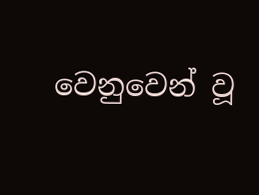වෙනුවෙන් වූ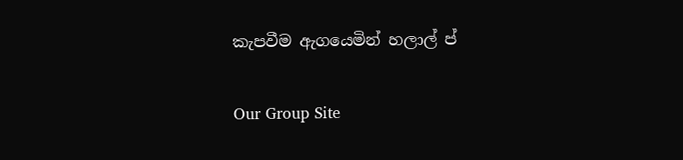කැපවීම ඇගයෙමින් හලාල් ප්

Our Group Site